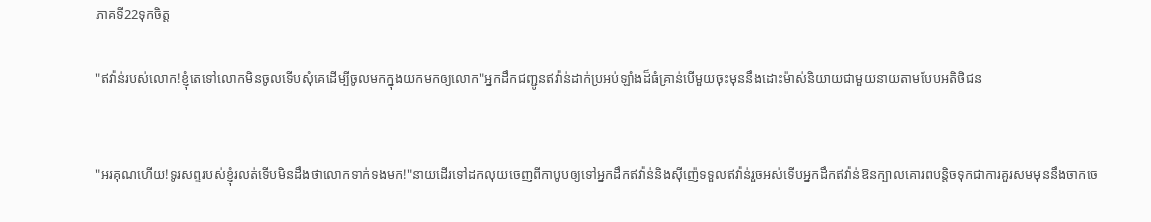ភាគទី22ទុកចិត្ត

"ឥវ៉ាន់របស់លោក!ខ្ញុំតេទៅលោកមិនចូលទើបសុំគេដើម្បីចូលមកក្នុងយកមកឲ្យលោក"អ្នកដឹកជញ្ជូនឥវ៉ាន់ដាក់ប្រអប់ឡាំងដ៏ធំគ្រាន់បើមួយចុះមុននឹងដោះម៉ាស់និយាយជាមួយនាយតាមបែបអតិថិជន


"អរគុណហើយ!ទូរសព្ទរបស់ខ្ញុំរលត់ទើបមិនដឹងថាលោកទាក់ទងមក!"នាយដើរទៅដកលុយចេញពីកាបូបឲ្យទៅអ្នកដឹកឥវ៉ាន់និងសុីញ៉េទទួលឥវ៉ាន់រួចអស់ទើបអ្នកដឹកឥវ៉ាន់ឱនក្បាលគោរពបន្តិចទុកជាការគួរសមមុននឹងចាកចេ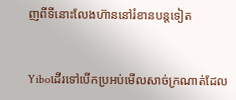ញពីទីនោះលែងហ៊ាននៅរំខានបន្តទៀត


Yiboដើរទៅបើកប្រអប់មើលសាច់ក្រណាត់ដែល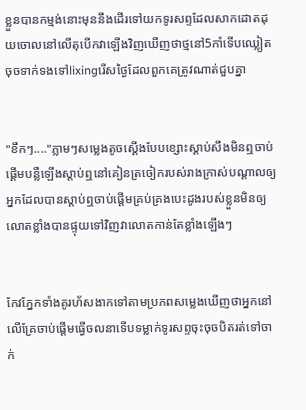ខ្លួនបានកម្មង់នោះមុននឹងដើរទៅយកទូរសព្ទដែលសាកដោតដុយចោលនៅលើតុបើកវាឡើងវិញឃើញថាថ្មនៅ5កាំទើបឈ្លៀតចុចទាក់ទងទៅlixingរើសថ្ងៃដែលពួកគេត្រូវណាត់ជួបគ្នា


"ខឹកៗ...."ភ្លាមៗសម្លេងតូចស្ដើងបែបខ្សោះស្ដាប់សឹងមិនឮចាប់ផ្ដើមបន្លឺឡើងស្ដាប់ឮនៅគៀនត្រចៀករបស់រាងក្រាស់បណ្ដាលឲ្យអ្នកដែលបានស្ដាប់ឮចាប់ផ្ដើមគ្រប់គ្រងបេះដូងរបស់ខ្លួនមិនឲ្យលោតខ្លាំងបានផ្ទុយទៅវិញវាលោតកាន់តែខ្លាំងឡើងៗ


កែវភ្នែកទាំងគូរហ័សងាកទៅតាមប្រភពសម្លេងឃើញថាអ្នកនៅលើគ្រែចាប់ផ្ដើមធ្វើចលនាទើបទម្លាក់ទូរសព្ទចុះចុចបិតរត់ទៅចាក់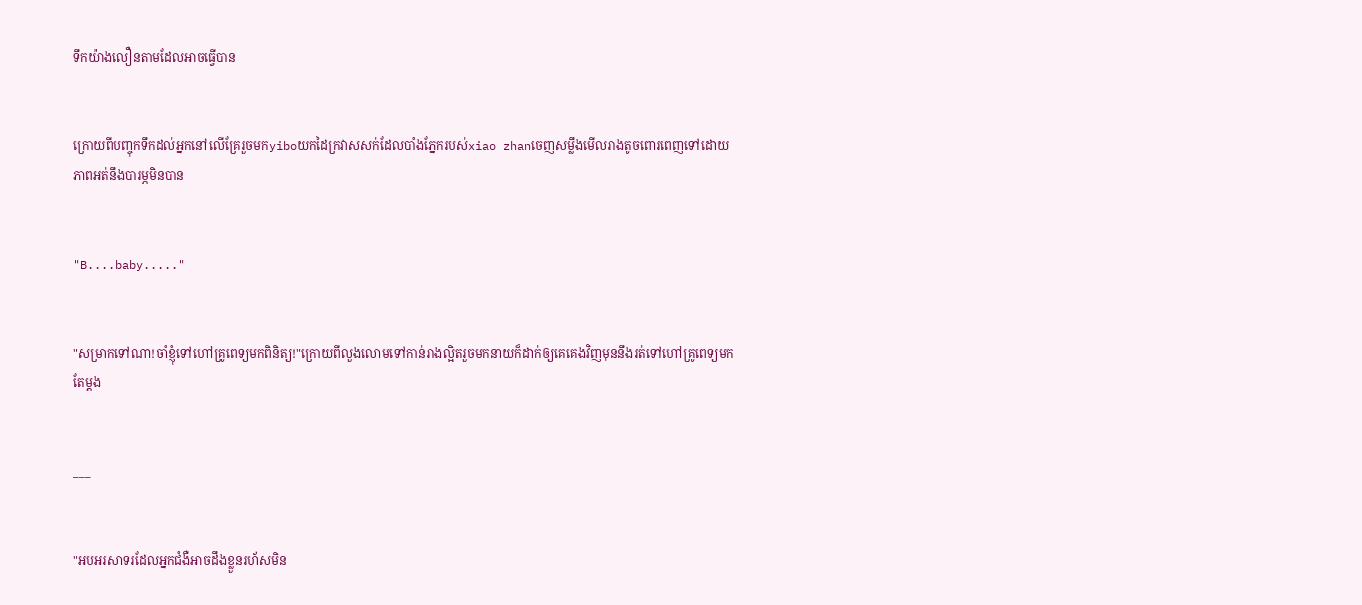ទឹកយ៉ាងលឿនតាមដែលអាចធ្វើបាន


ក្រោយពីបញ្ចុកទឹកដល់អ្នកនៅលើគ្រែរួចមកyiboយកដៃក្រវាសសក់ដែលបាំងភ្នែករបស់xiao zhanចេញសម្លឹងមើលរាងតូចពោរពេញទៅដោយភាពអត់នឹងបារម្ភមិនបាន


"B....baby....."


"សម្រាកទៅណា!ចាំខ្ញុំទៅហៅគ្រូពេទ្យមកពិនិត្យ!"ក្រោយពីលួងលោមទៅកាន់រាងល្អិតរួចមកនាយក៏ដាក់ឲ្យគេគេងវិញមុននឹងរត់ទៅហៅគ្រូពេទ្យមកតែម្ដង


___


"អបអរសាទរដែលអ្នកជំងឺអាចដឹងខ្លួនរហ័សមិន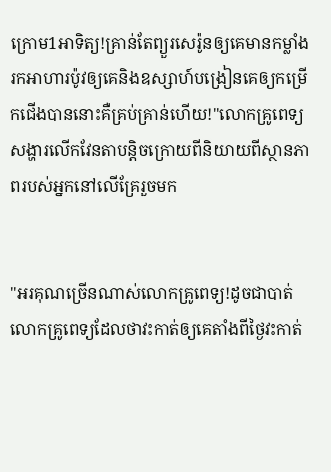ក្រោម1អាទិត្យ!គ្រាន់តែព្យួរសេរ៉ូនឲ្យគេមានកម្លាំង រកអាហារប៉ូវឲ្យគេនិងឧស្សាហ៍បង្រៀនគេឲ្យកម្រើកជើងបាននោះគឺគ្រប់គ្រាន់ហើយ!"លោកគ្រូពេទ្យសង្ហារលើកវែនតាបន្តិចក្រោយពីនិយាយពីស្ថានភាពរបស់អ្នកនៅលើគ្រែរួចមក


"អរគុណច្រើនណាស់លោកគ្រូពេទ្យ!ដូចជាបាត់លោកគ្រូពេទ្យដែលថាវះកាត់ឲ្យគេតាំងពីថ្ងៃវះកាត់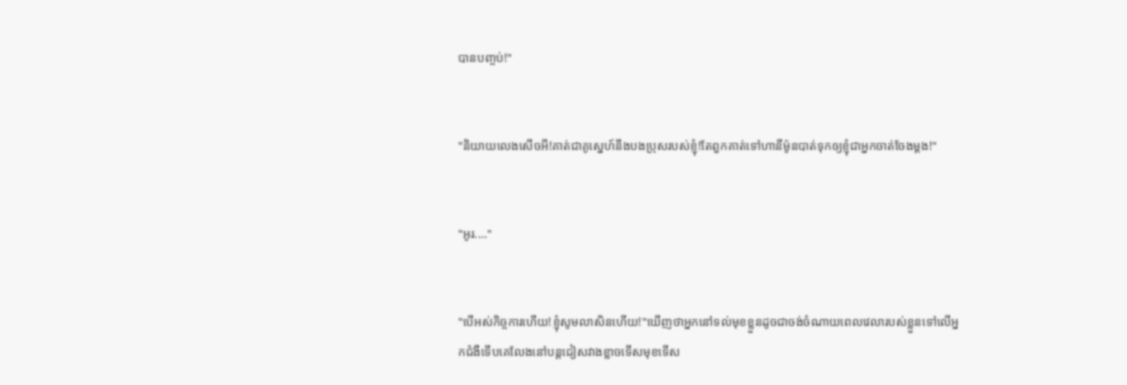បានបញ្ចប់!"


"និយាយលេងសើចអី!គាត់ជាគូស្នេហ៍នឹងបងប្រុសរបស់ខ្ញុំ!តែពួកគាត់ទៅហានីម៉ូនបាត់ទុកឲ្យខ្ញុំជាអ្នកចាត់ចែងម្ដង!"


"អូរ...."


"បើអស់កិច្ចការហើយ!ខ្ញុំសូមលាសិនហើយ!"ឃើញថាអ្នកនៅទល់មុខខ្លួនដូចជាចង់ចំណាយពេលវេលារបស់ខ្លួនទៅលើអ្នកជំងឺទើបគេលែងនៅបន្តជៀសវាងខ្លាចទើសមុខទើស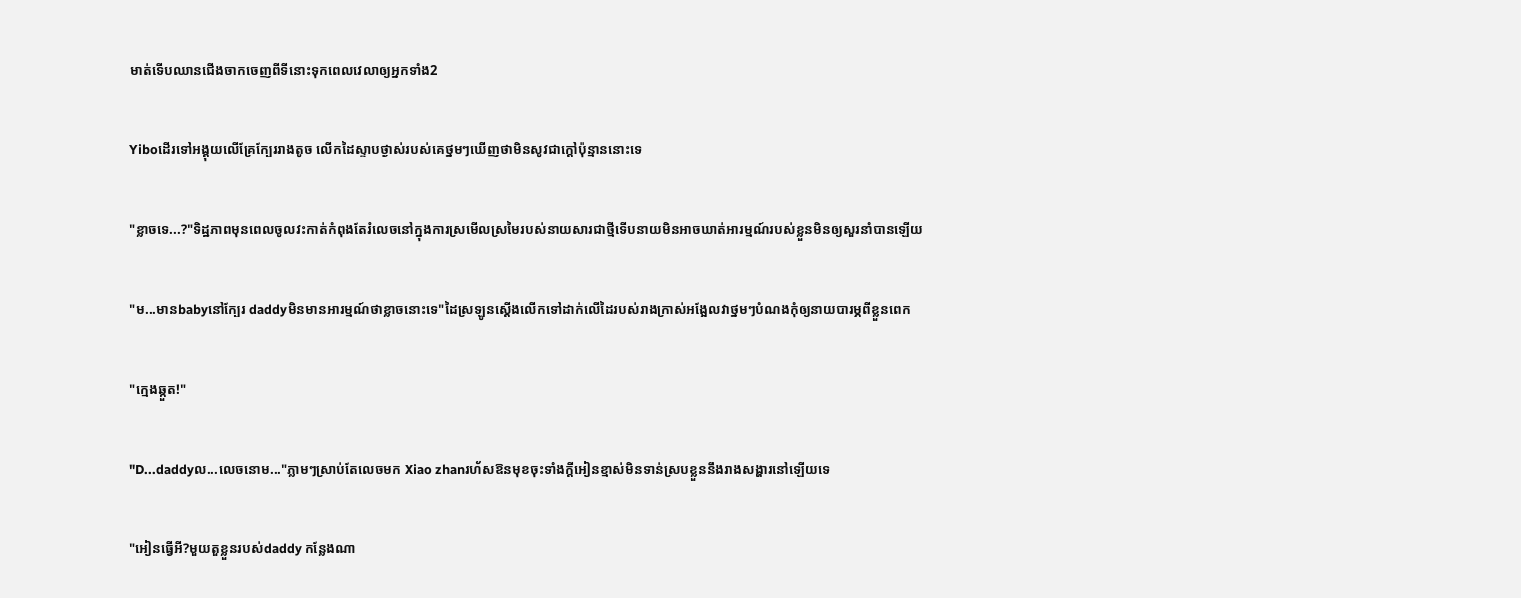មាត់ទើបឈានជើងចាកចេញពីទីនោះទុកពេលវេលាឲ្យអ្នកទាំង2


Yiboដើរទៅអង្គុយលើគ្រែក្បែររាងតូច លើកដៃស្ទាបថ្ងាស់របស់គេថ្នមៗឃើញថាមិនសូវជាក្ដៅប៉ុន្មាននោះទេ


"ខ្លាចទេ...?"ទិដ្ឋភាពមុនពេលចូលវះកាត់កំពុងតែរំលេចនៅក្នុងការស្រមើលស្រមៃរបស់នាយសារជាថ្មីទើបនាយមិនអាចឃាត់អារម្មណ៍របស់ខ្លួនមិនឲ្យសួរនាំបានឡើយ


"ម...មានbabyនៅក្បែរ daddyមិនមានអារម្មណ៍ថាខ្លាចនោះទេ"ដៃស្រឡូនស្ដើងលើកទៅដាក់លើដៃរបស់រាងក្រាស់អង្អែលវាថ្នមៗបំណងកុំឲ្យនាយបារម្ភពីខ្លួនពេក


"ក្មេងឆ្កួត!"


"D...daddyល...លេចនោម..."ភ្លាមៗស្រាប់តែលេចមក Xiao zhanរហ័សឱនមុខចុះទាំងក្ដីអៀនខ្មាស់មិនទាន់ស្របខ្លួននឹងរាងសង្ហារនៅឡើយទេ


"អៀនធ្វើអី?មួយតួខ្លួនរបស់daddy កន្លែងណា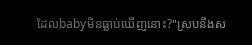ដែលbabyមិនធ្លាប់ឃើញនោះ?"ស្របនឹងស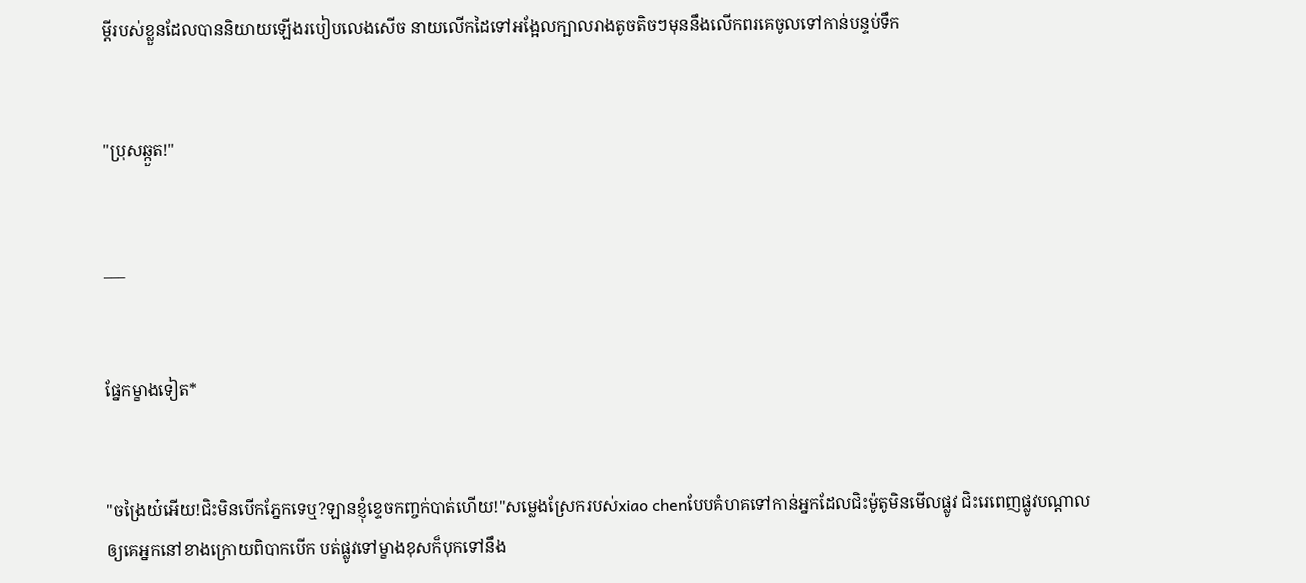ម្ដីរបស់ខ្លួនដែលបាននិយាយឡើងរបៀបលេងសើច នាយលើកដៃទៅអង្អែលក្បាលរាងតូចតិចៗមុននឹងលើកពរគេចូលទៅកាន់បន្ទប់ទឹក


"ប្រុសឆ្កួត!"


___


ផ្នែកម្ខាងទៀត*


"ចង្រៃយ៎អើយ!ជិះមិនបើកភ្នែកទេឬ?ឡានខ្ញុំខ្ទេចកញ្ចក់បាត់ហើយ!"សម្លេងស្រែករបស់xiao chenបែបគំហគទៅកាន់អ្នកដែលជិះម៉ូតូមិនមើលផ្លូវ ជិះរេពេញផ្លូវបណ្ដាលឲ្យគេអ្នកនៅខាងក្រោយពិបាកបើក បត់ផ្លូវទៅម្ខាងខុសក៏បុកទៅនឹង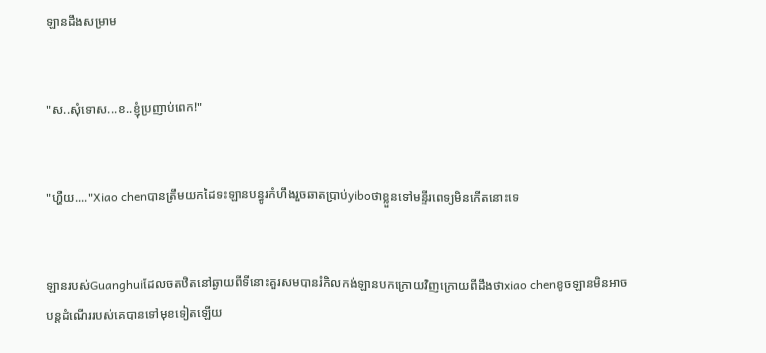ឡានដឹងសម្រាម


"ស..សុំទោស...ខ..ខ្ញុំប្រញាប់ពេក!"


"ហ្ហឺយ...."Xiao chenបានត្រឹមយកដៃទះឡានបន្ធូរកំហឹងរួចឆាតប្រាប់yiboថាខ្លួនទៅមន្ទីរពេទ្យមិនកើតនោះទេ


ឡានរបស់Guanghuiដែលចតឋិតនៅឆ្ងាយពីទីនោះគួរសមបានរំកិលកង់ឡានបកក្រោយវិញក្រោយពីដឹងថាxiao chenខូចឡានមិនអាចបន្តដំណើររបស់គេបានទៅមុខទៀតឡើយ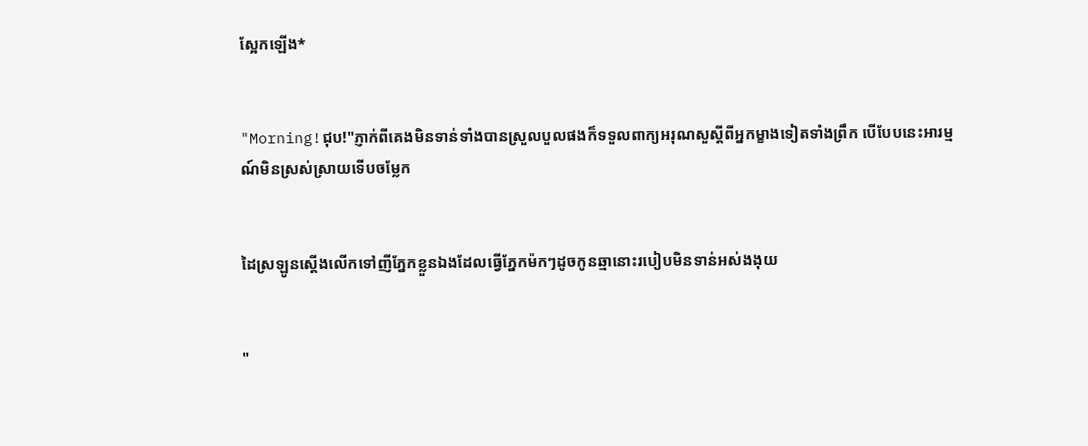ស្អែកឡើង*


"Morning!ជុប!"ភ្ញាក់ពីគេងមិនទាន់ទាំងបានស្រួលបួលផងក៏ទទួលពាក្យអរុណសួស្ដីពីអ្នកម្ខាងទៀតទាំងព្រឹក បើបែបនេះអារម្មណ៍មិនស្រស់ស្រាយទើបចម្លែក


ដៃស្រឡូនស្ដើងលើកទៅញីភ្នែកខ្លួនឯងដែលធ្វើភ្នែកម៉កៗដូចកូនឆ្មានោះរបៀបមិនទាន់អស់ងងុយ


"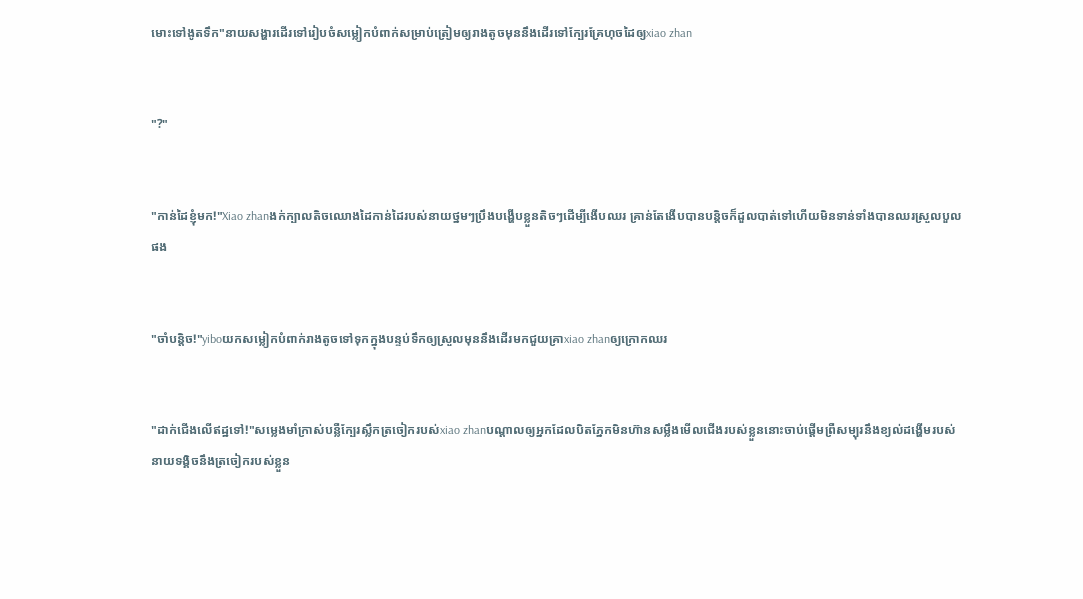មោះទៅងូតទឹក"នាយសង្ហារដើរទៅរៀបចំសម្លៀកបំពាក់សម្រាប់ត្រៀមឲ្យរាងតូចមុននឹងដើរទៅក្បែរគ្រែហុចដៃឲ្យxiao zhan


"?"


"កាន់ដៃខ្ញុំមក!"Xiao zhanងក់ក្បាលតិចឈោងដៃកាន់ដៃរបស់នាយថ្នមៗប្រឹងបង្ហើបខ្លួនតិចៗដើម្បីងើបឈរ គ្រាន់តែងើបបានបន្តិចក៏ដួលបាត់ទៅហើយមិនទាន់ទាំងបានឈរស្រួលបួលផង


"ចាំបន្តិច!"yiboយកសម្លៀកបំពាក់រាងតូចទៅទុកក្នុងបន្ទប់ទឹកឲ្យស្រួលមុននឹងដើរមកជួយគ្រាxiao zhanឲ្យក្រោកឈរ


"ដាក់ជើងលើឥដ្ឋទៅ!"សម្លេងមាំក្រាស់បន្លឺក្បែរស្លឹកត្រចៀករបស់xiao zhanបណ្ដាលឲ្យអ្នកដែលបិតភ្នែកមិនហ៊ានសម្លឹងមើលជើងរបស់ខ្លួននោះចាប់ផ្ដើមព្រឺសម្បុរនឹងខ្យល់ដង្ហើមរបស់នាយទង្គិចនឹងត្រចៀករបស់ខ្លួន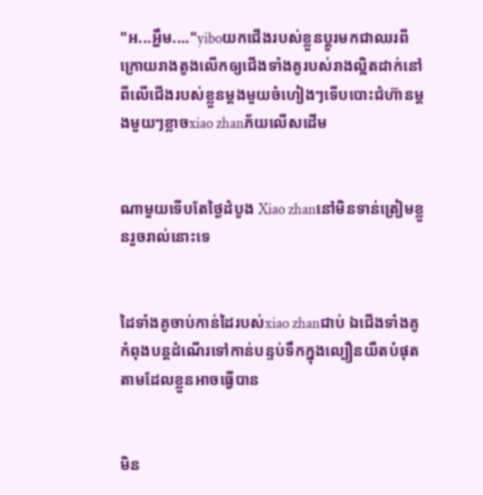"អ...អ្ហឹម...."yiboយកជើងរបស់ខ្លួនប្ដូរមកជាឈរពីក្រោយរាងតូងលើកឲ្យជើងទាំងគូរបស់រាងល្អិតដាក់នៅពីលើជើងរបស់ខ្លួនម្ដងមួយចំហៀងៗទើបបោះជំហ៊ានម្ដងមួយៗខ្លាចxiao zhanភ័យលើសដើម


ណាមួយទើបតែថ្ងៃដំបូង Xiao zhanនៅមិនទាន់ត្រៀមខ្លួនរួចរាល់នោះទេ


ដៃទាំងគូចាប់កាន់ដៃរបស់xiao zhanជាប់ ឯជើងទាំងគូកំពុងបន្តដំណើរទៅកាន់បន្ទប់ទឹកក្នុងល្បឿនយឺតបំផុតតាមដែលខ្លួនអាចធ្វើបាន


មិន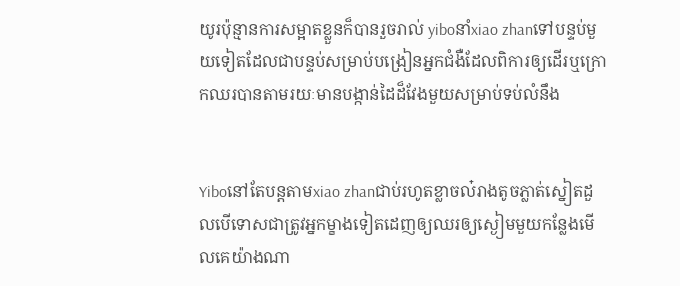យូរប៉ុន្មានការសម្អាតខ្លួនក៏បានរួចរាល់ yiboនាំxiao zhanទៅបន្ទប់មួយទៀតដែលជាបន្ទប់សម្រាប់បង្រៀនអ្នកជំងឺដែលពិការឲ្យដើរឬក្រោកឈរបានតាមរយៈមានបង្កាន់ដៃដ៏វែងមួយសម្រាប់ទប់លំនឹង


Yiboនៅតែបន្តតាមxiao zhanជាប់រហូតខ្លាចល៎រាងតូចភ្លាត់ស្នៀតដួលបើទោសជាត្រូវអ្នកម្ខាងទៀតដេញឲ្យឈរឲ្យស្ងៀមមួយកន្លែងមើលគេយ៉ាងណា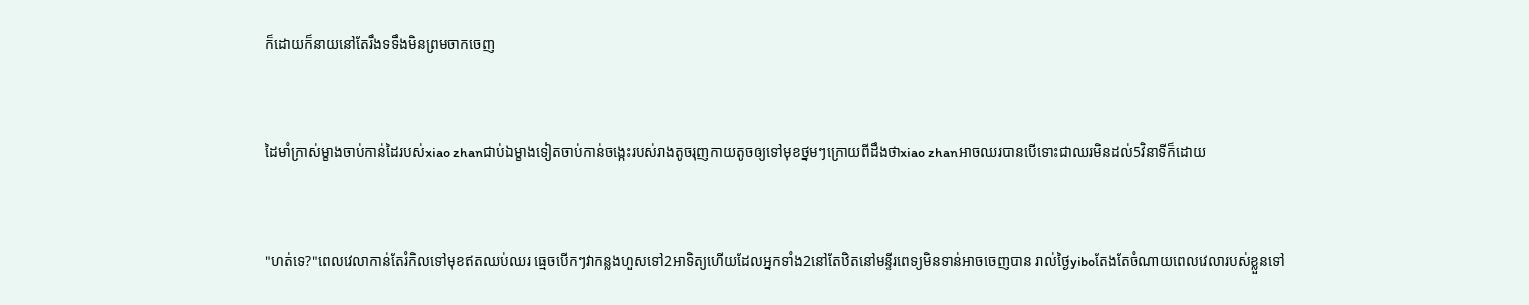ក៏ដោយក៏នាយនៅតែរឹងទទឹងមិនព្រមចាកចេញ


ដៃមាំក្រាស់ម្ខាងចាប់កាន់ដៃរបស់xiao zhanជាប់ឯម្ខាងទៀតចាប់កាន់ចង្កេះរបស់រាងតូចរុញកាយតូចឲ្យទៅមុខថ្នមៗក្រោយពីដឹងថាxiao zhanអាចឈរបានបើទោះជាឈរមិនដល់5វិនាទីក៏ដោយ


"ហត់ទេ?"ពេលវេលាកាន់តែរំកិលទៅមុខឥតឈប់ឈរ ធ្មេចបើកៗវាកន្លងហួសទៅ2អាទិត្យហើយដែលអ្នកទាំង2នៅតែឋិតនៅមន្ទីរពេទ្យមិនទាន់អាចចេញបាន រាល់ថ្ងៃyiboតែងតែចំណាយពេលវេលារបស់ខ្លួនទៅ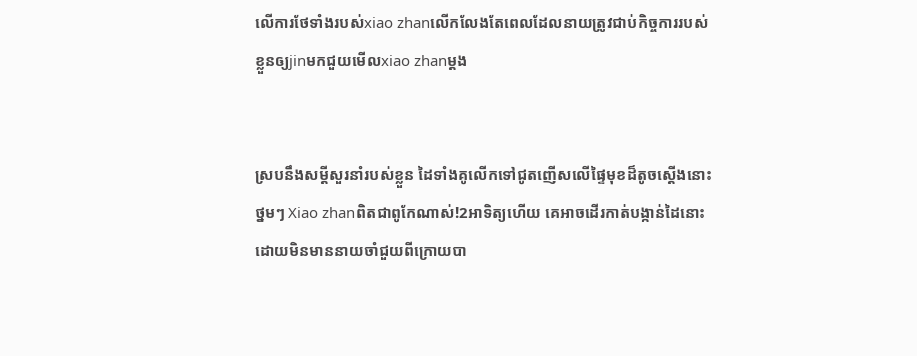លើការថែទាំងរបស់xiao zhanលើកលែងតែពេលដែលនាយត្រូវជាប់កិច្ចការរបស់ខ្លួនឲ្យjinមកជួយមើលxiao zhanម្ដង


ស្របនឹងសម្ដីសួរនាំរបស់ខ្លួន ដៃទាំងគូលើកទៅជូតញើសលើផ្ទៃមុខដ៏តូចស្ដើងនោះថ្នមៗ Xiao zhanពិតជាពូកែណាស់!2អាទិត្យហើយ គេអាចដើរកាត់បង្កាន់ដៃនោះដោយមិនមាននាយចាំជួយពីក្រោយបា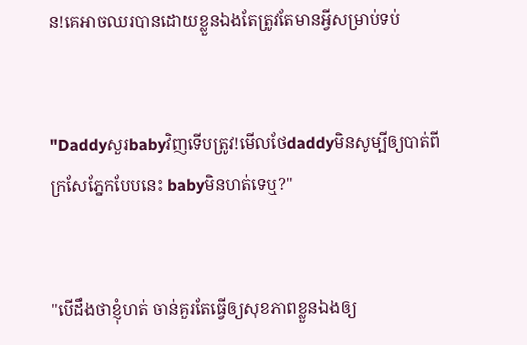ន!គេអាចឈរបានដោយខ្លួនឯងតែត្រូវតែមានអ្វីសម្រាប់ទប់


"Daddyសួរbabyវិញទើបត្រូវ!មើលថែdaddyមិនសូម្បីឲ្យបាត់ពីក្រសែភ្នែកបែបនេះ babyមិនហត់ទេឬ?"


"បើដឹងថាខ្ញុំហត់ ចាន់គួរតែធ្វើឲ្យសុខភាពខ្លួនឯងឲ្យ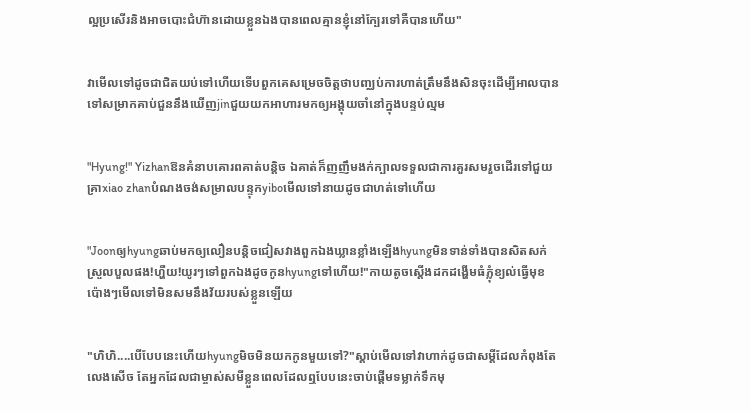ល្អប្រសើរនិងអាចបោះជំហ៊ានដោយខ្លួនឯងបានពេលគ្មានខ្ញុំនៅក្បែរទៅគឺបានហើយ"


វាមើលទៅដូចជាជិតយប់ទៅហើយទើបពួកគេសម្រេចចិត្តថាបញ្ឈប់ការហាត់ត្រឹមនឹងសិនចុះដើម្បីអាលបានទៅសម្រាកគាប់ជួននឹងឃើញjinជួយយកអាហារមកឲ្យអង្គុយចាំនៅក្នុងបន្ទប់ល្មម


"Hyung!" Yizhanឱនគំនាបគោរពគាត់បន្តិច ឯគាត់ក៏ញញឹមងក់ក្បាលទទួលជាការគួរសមរួចដើរទៅជួយគ្រាxiao zhanបំណងចង់សម្រាលបន្ទុកyiboមើលទៅនាយដូចជាហត់ទៅហើយ


"Joonឲ្យhyungឆាប់មកឲ្យលឿនបន្តិចជៀសវាងពួកឯងឃ្លានខ្លាំងឡើងhyungមិនទាន់ទាំងបានសិតសក់ស្រួលបួលផង!ហ្ហឺយ!យូរៗទៅពួកឯងដូចកូនhyungទៅហើយ!"កាយតូចស្ដើងដកដង្ហើមធំភ្លុំខ្យល់ធ្វើមុខប៉ោងៗមើលទៅមិនសមនឹងវ័យរបស់ខ្លួនឡើយ


"ហិហិ....បើបែបនេះហើយhyungមិចមិនយកកូនមួយទៅ?"ស្ដាប់មើលទៅវាហាក់ដូចជាសម្ដីដែលកំពុងតែលេងសើច តែអ្នកដែលជាម្ចាស់សមីខ្លួនពេលដែលឮបែបនេះចាប់ផ្ដើមទម្លាក់ទឹកមុ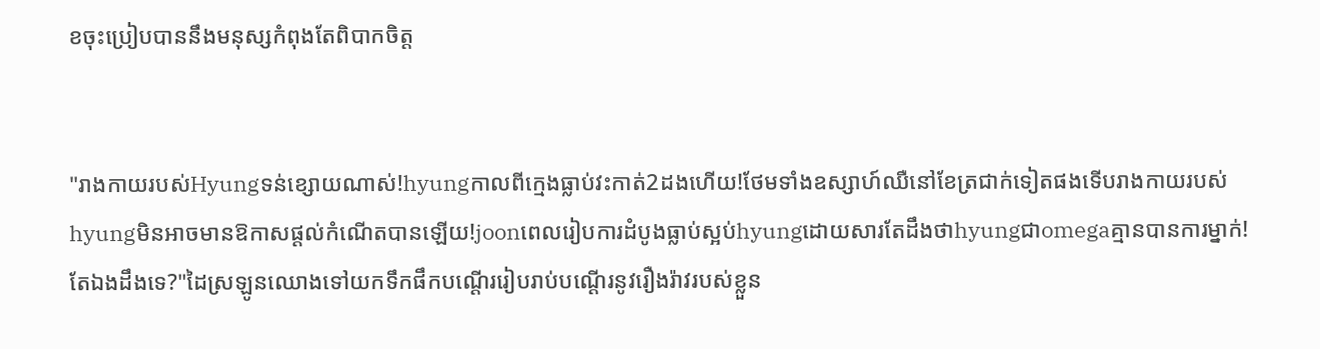ខចុះប្រៀបបាននឹងមនុស្សកំពុងតែពិបាកចិត្ត


"រាងកាយរបស់Hyungទន់ខ្សោយណាស់!hyungកាលពីក្មេងធ្លាប់វះកាត់2ដងហើយ!ថែមទាំងឧស្សាហ៍ឈឺនៅខែត្រជាក់ទៀតផងទើបរាងកាយរបស់hyungមិនអាចមានឱកាសផ្ដល់កំណើតបានឡើយ!joonពេលរៀបការដំបូងធ្លាប់ស្អប់hyungដោយសារតែដឹងថាhyungជាomegaគ្មានបានការម្នាក់!តែឯងដឹងទេ?"ដៃស្រឡូនឈោងទៅយកទឹកផឹកបណ្ដើររៀបរាប់បណ្ដើរនូវរឿងរ៉ាវរបស់ខ្លួន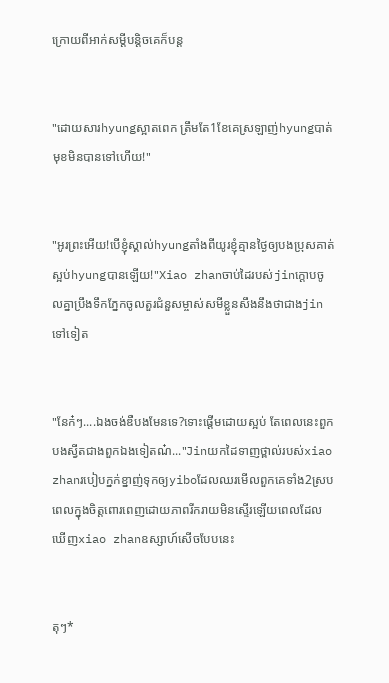ក្រោយពីអាក់សម្ដីបន្តិចគេក៏បន្ត


"ដោយសារhyungស្អាតពេក ត្រឹមតែ1ខែគេស្រឡាញ់hyungបាត់មុខមិនបានទៅហើយ!"


"អូរព្រះអើយ!បើខ្ញុំស្គាល់hyungតាំងពីយូរខ្ញុំគ្មានថ្ងៃឲ្យបងប្រុសគាត់ស្អប់hyungបានឡើយ!"Xiao zhanចាប់ដៃរបស់jinក្ដោបចូលគ្នាប្រឹងទឹកភ្នែកចូលតួរជំនួសម្ចាស់សមីខ្លួនសឹងនឹងថាជាងjinទៅទៀត


"នែក៎ៗ....ឯងចង់ឌឺបងមែនទេ?ទោះផ្ដើមដោយស្អប់ តែពេលនេះពួកបងស្វីតជាងពួកឯងទៀតណ៎..."Jinយកដៃទាញថ្ពាល់របស់xiao zhanរបៀបក្នក់ខ្នាញ់ទុកឲ្យyiboដែលឈរមើលពួកគេទាំង2ស្របពេលក្នុងចិត្តពោរពេញដោយភាពរីករាយមិនស្ទើរឡើយពេលដែលឃើញxiao zhanឧស្សាហ៍សើចបែបនេះ


តុៗ*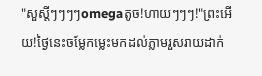"សួស្ដីៗៗៗៗomegaតូច!ហាយៗៗៗ!"ព្រះអើយ!ថ្ងៃនេះចម្លែកម្លេះមកដល់ភ្លាមរួសរាយដាក់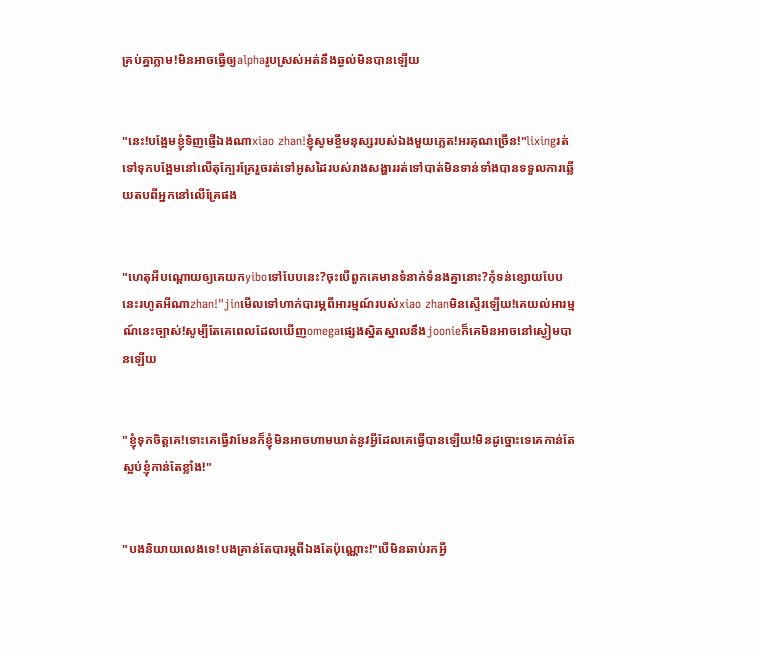គ្រប់គ្នាភ្លាម!មិនអាចធ្វើឲ្យalphaរូបស្រស់អត់នឹងឆ្ងល់មិនបានឡើយ


"នេះ!បង្អែមខ្ញុំទិញផ្ញើឯងណាxiao zhan!ខ្ញុំសូមខ្ចីមនុស្សរបស់ឯងមួយភ្លេត!អរគុណច្រើន!"lixingរត់ទៅទុកបង្អែមនៅលើតុក្បែរគ្រែរួចរត់ទៅអូសដៃរបស់រាងសង្ហាររត់ទៅបាត់មិនទាន់ទាំងបានទទួលការឆ្លើយតបពីអ្នកនៅលើគ្រែផង


"ហេតុអីបណ្ដោយឲ្យគេយកyiboទៅបែបនេះ?ចុះបើពួកគេមានទំនាក់ទំនងគ្នានោះ?កុំទន់ខ្សោយបែបនេះរហូតអីណាzhan!"jinមើលទៅហាក់បារម្ភពីអារម្មណ៍របស់xiao zhanមិនស្ទើរឡើយ!គេយល់អារម្មណ៍នេះច្បាស់!សូម្បីតែគេពេលដែលឃើញomegaផ្សេងស្និតស្នាលនឹងjoonieក៏គេមិនអាចនៅស្ងៀមបានឡើយ


"ខ្ញុំទុកចិត្តគេ!ទោះគេធ្វើវាមែនក៏ខ្ញុំមិនអាចហាមឃាត់នូវអ្វីដែលគេធ្វើបានឡើយ!មិនដូច្នោះទេគេកាន់តែស្អប់ខ្ញុំកាន់តែខ្លាំង!"


"បងនិយាយលេងទេ!បងគ្រាន់តែបារម្ភពីឯងតែប៉ុណ្ណោះ!"បើមិនឆាប់រកអ្វី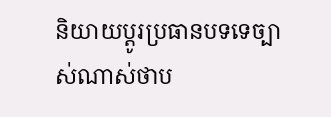និយាយប្ដូរប្រធានបទទេច្បាស់ណាស់ថាប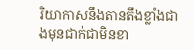រិយាកាសនឹងតានតឹងខ្លាំងជាងមុនជាក់ជាមិនខា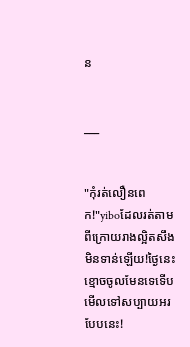ន


___


"កុំរត់លឿនពេក!"yiboដែលរត់តាមពីក្រោយរាងល្អិតសឹងមិនទាន់ឡើយ!ថ្ងៃនេះខ្មោចចូលមែនទេទើបមើលទៅសប្បាយអរបែបនេះ!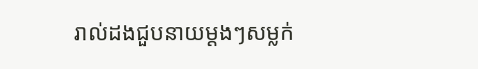រាល់ដងជួបនាយម្ដងៗសម្លក់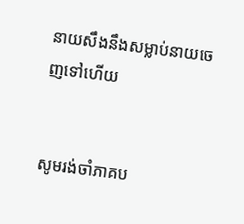នាយសឹងនឹងសម្លាប់នាយចេញទៅហើយ


សូមរង់ចាំភាគប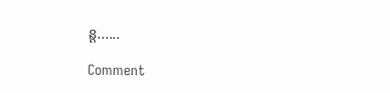ន្ត......

Comment